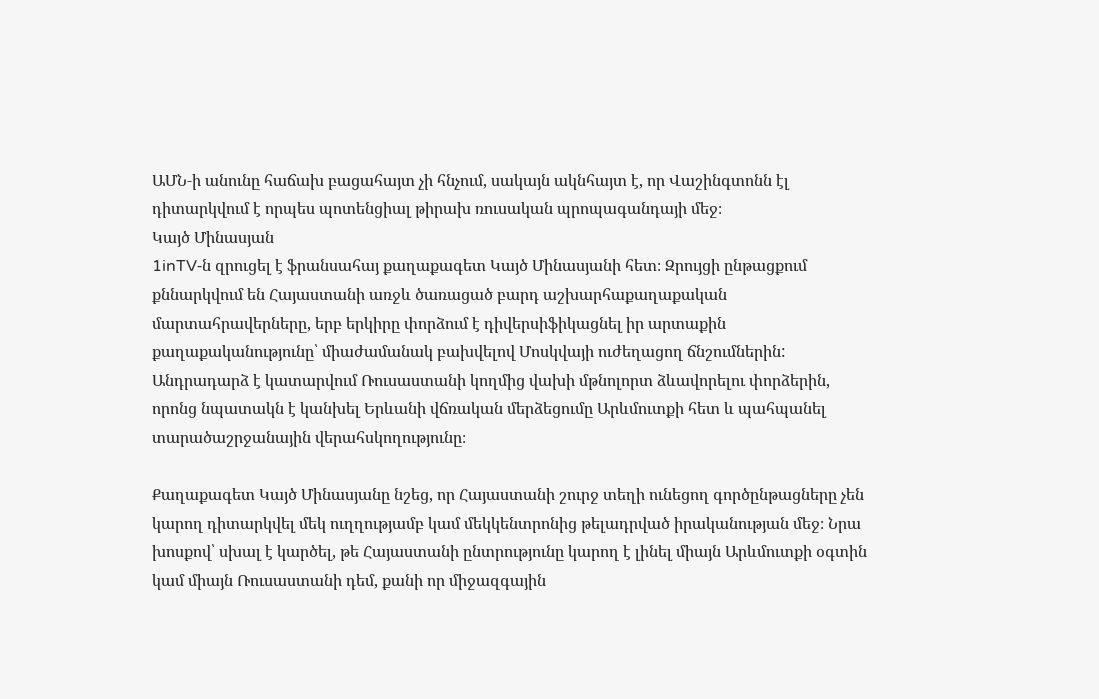ԱՄՆ‑ի անունը հաճախ բացահայտ չի հնչում, սակայն ակնհայտ է, որ Վաշինգտոնն էլ դիտարկվում է որպես պոտենցիալ թիրախ ռուսական պրոպագանդայի մեջ։
Կայծ Մինասյան
1inTV‑ն զրուցել է ֆրանսահայ քաղաքագետ Կայծ Մինասյանի հետ։ Զրույցի ընթացքում քննարկվում են Հայաստանի առջև ծառացած բարդ աշխարհաքաղաքական մարտահրավերները, երբ երկիրը փորձում է դիվերսիֆիկացնել իր արտաքին քաղաքականությունը՝ միաժամանակ բախվելով Մոսկվայի ուժեղացող ճնշումներին: Անդրադարձ է կատարվում Ռուսաստանի կողմից վախի մթնոլորտ ձևավորելու փորձերին, որոնց նպատակն է կանխել Երևանի վճռական մերձեցումը Արևմուտքի հետ և պահպանել տարածաշրջանային վերահսկողությունը։

Քաղաքագետ Կայծ Մինասյանը նշեց, որ Հայաստանի շուրջ տեղի ունեցող գործընթացները չեն կարող դիտարկվել մեկ ուղղությամբ կամ մեկկենտրոնից թելադրված իրականության մեջ։ Նրա խոսքով՝ սխալ է կարծել, թե Հայաստանի ընտրությունը կարող է լինել միայն Արևմուտքի օգտին կամ միայն Ռուսաստանի դեմ, քանի որ միջազգային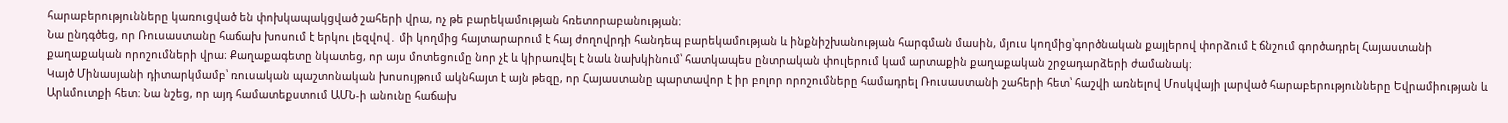հարաբերությունները կառուցված են փոխկապակցված շահերի վրա, ոչ թե բարեկամության հռետորաբանության։
Նա ընդգծեց, որ Ռուսաստանը հաճախ խոսում է երկու լեզվով․ մի կողմից հայտարարում է հայ ժողովրդի հանդեպ բարեկամության և ինքնիշխանության հարգման մասին, մյուս կողմից՝գործնական քայլերով փորձում է ճնշում գործադրել Հայաստանի քաղաքական որոշումների վրա։ Քաղաքագետը նկատեց, որ այս մոտեցումը նոր չէ և կիրառվել է նաև նախկինում՝ հատկապես ընտրական փուլերում կամ արտաքին քաղաքական շրջադարձերի ժամանակ։
Կայծ Մինասյանի դիտարկմամբ՝ ռուսական պաշտոնական խոսույթում ակնհայտ է այն թեզը, որ Հայաստանը պարտավոր է իր բոլոր որոշումները համադրել Ռուսաստանի շահերի հետ՝ հաշվի առնելով Մոսկվայի լարված հարաբերությունները Եվրամիության և Արևմուտքի հետ։ Նա նշեց, որ այդ համատեքստում ԱՄՆ‑ի անունը հաճախ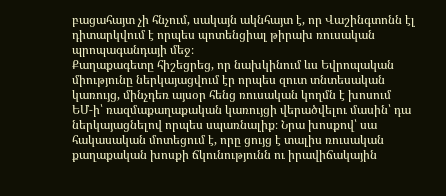բացահայտ չի հնչում, սակայն ակնհայտ է, որ Վաշինգտոնն էլ դիտարկվում է որպես պոտենցիալ թիրախ ռուսական պրոպագանդայի մեջ։
Քաղաքագետը հիշեցրեց, որ նախկինում ևս Եվրոպական միությունը ներկայացվում էր որպես զուտ տնտեսական կառույց, մինչդեռ այսօր հենց ռուսական կողմն է խոսում ԵՄ‑ի՝ ռազմաքաղաքական կառույցի վերածվելու մասին՝ դա ներկայացնելով որպես սպառնալիք։ Նրա խոսքով՝ սա հակասական մոտեցում է, որը ցույց է տալիս ռուսական քաղաքական խոսքի ճկունությունն ու իրավիճակային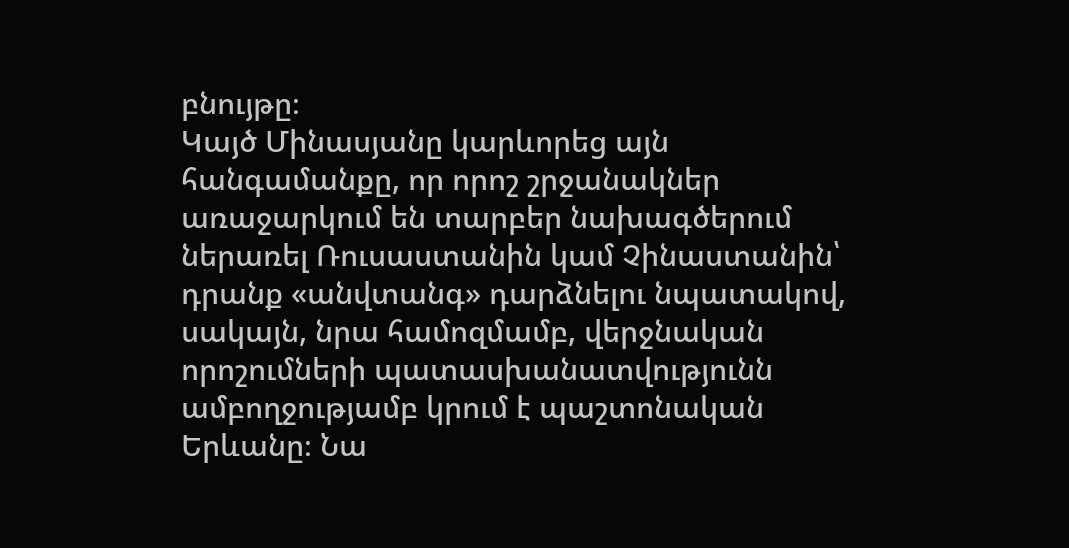բնույթը։
Կայծ Մինասյանը կարևորեց այն հանգամանքը, որ որոշ շրջանակներ առաջարկում են տարբեր նախագծերում ներառել Ռուսաստանին կամ Չինաստանին՝ դրանք «անվտանգ» դարձնելու նպատակով, սակայն, նրա համոզմամբ, վերջնական որոշումների պատասխանատվությունն ամբողջությամբ կրում է պաշտոնական Երևանը։ Նա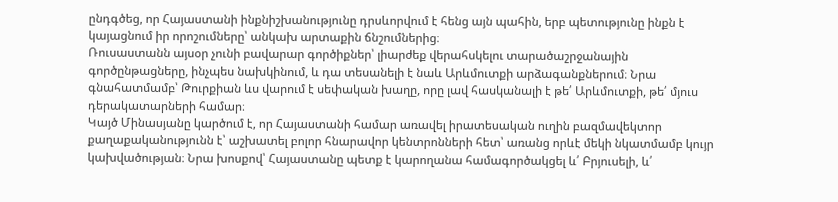ընդգծեց, որ Հայաստանի ինքնիշխանությունը դրսևորվում է հենց այն պահին, երբ պետությունը ինքն է կայացնում իր որոշումները՝ անկախ արտաքին ճնշումներից։
Ռուսաստանն այսօր չունի բավարար գործիքներ՝ լիարժեք վերահսկելու տարածաշրջանային գործընթացները, ինչպես նախկինում, և դա տեսանելի է նաև Արևմուտքի արձագանքներում։ Նրա գնահատմամբ՝ Թուրքիան ևս վարում է սեփական խաղը, որը լավ հասկանալի է թե՛ Արևմուտքի, թե՛ մյուս դերակատարների համար։
Կայծ Մինասյանը կարծում է, որ Հայաստանի համար առավել իրատեսական ուղին բազմավեկտոր քաղաքականությունն է՝ աշխատել բոլոր հնարավոր կենտրոնների հետ՝ առանց որևէ մեկի նկատմամբ կույր կախվածության։ Նրա խոսքով՝ Հայաստանը պետք է կարողանա համագործակցել և՛ Բրյուսելի, և՛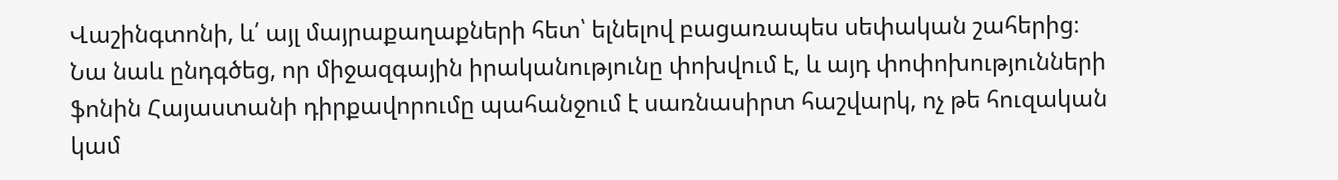Վաշինգտոնի, և՛ այլ մայրաքաղաքների հետ՝ ելնելով բացառապես սեփական շահերից։
Նա նաև ընդգծեց, որ միջազգային իրականությունը փոխվում է, և այդ փոփոխությունների ֆոնին Հայաստանի դիրքավորումը պահանջում է սառնասիրտ հաշվարկ, ոչ թե հուզական կամ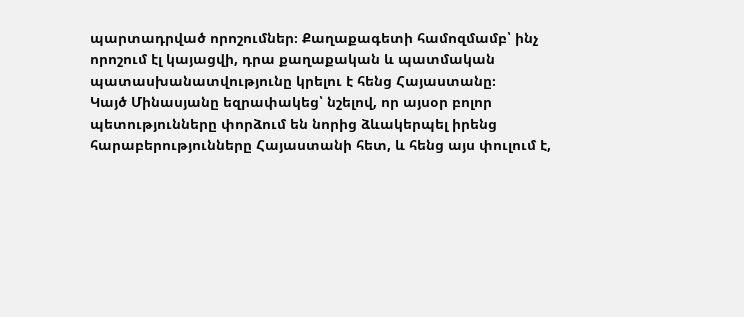պարտադրված որոշումներ։ Քաղաքագետի համոզմամբ՝ ինչ որոշում էլ կայացվի, դրա քաղաքական և պատմական պատասխանատվությունը կրելու է հենց Հայաստանը։
Կայծ Մինասյանը եզրափակեց՝ նշելով, որ այսօր բոլոր պետությունները փորձում են նորից ձևակերպել իրենց հարաբերությունները Հայաստանի հետ, և հենց այս փուլում է,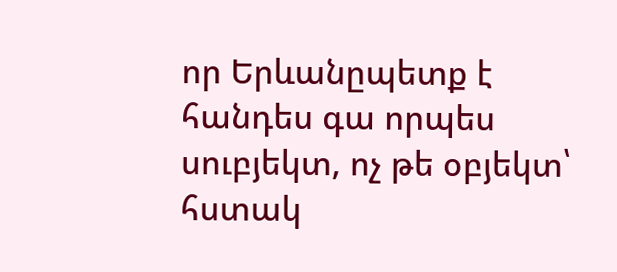որ Երևանըպետք է հանդես գա որպես սուբյեկտ, ոչ թե օբյեկտ՝ հստակ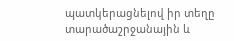պատկերացնելով իր տեղը տարածաշրջանային և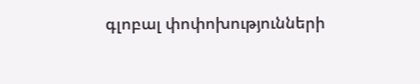գլոբալ փոփոխությունների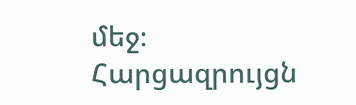մեջ։
Հարցազրույցն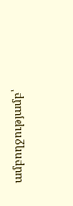ամբողջությամբ՝